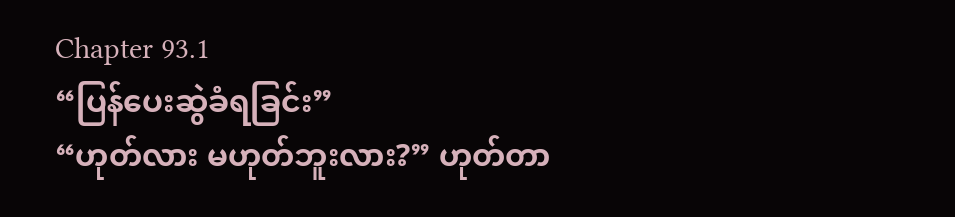Chapter 93.1
“ပြန်ပေးဆွဲခံရခြင်း”
“ဟုတ်လား မဟုတ်ဘူးလား?” ဟုတ်တာ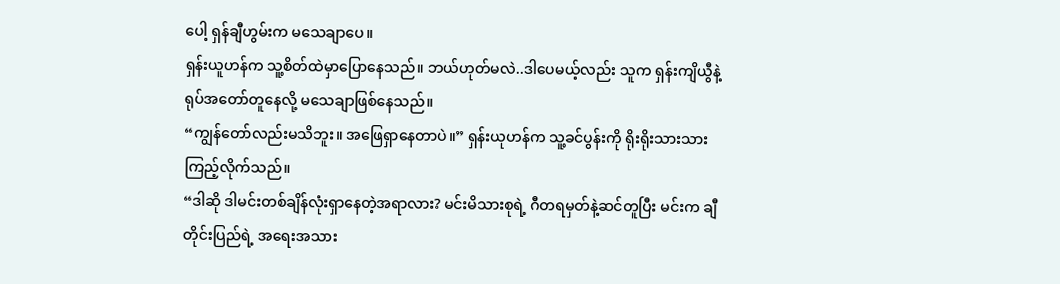ပေါ့ ရှန်ချီဟွမ်းက မသေချာပေ။
ရှန်းယူဟန်က သူ့စိတ်ထဲမှာပြောနေသည်။ ဘယ်ဟုတ်မလဲ..ဒါပေမယ့်လည်း သူက ရှန်းကျိယွီနဲ့ ရုပ်အတော်တူနေလို့ မသေချာဖြစ်နေသည်။
“ကျွန်တော်လည်းမသိဘူး။ အဖြေရှာနေတာပဲ။” ရှန်းယုဟန်က သူ့ခင်ပွန်းကို ရိုးရိုးသားသားကြည့်လိုက်သည်။
“ဒါဆို ဒါမင်းတစ်ချိန်လုံးရှာနေတဲ့အရာလား? မင်းမိသားစုရဲ့ ဂီတရမှတ်နဲ့ဆင်တူပြီး မင်းက ချီတိုင်းပြည်ရဲ့ အရေးအသား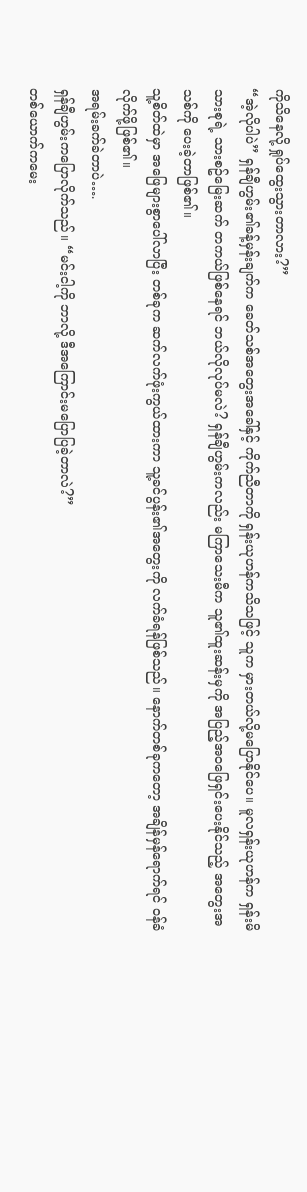ကိုသိနေလို့ ရှုပ်ထွေးသွားတာလား?”
“အဲ့လိုပါပဲ” ရှန်ချီဟွမ်း၏ခန့်မှန်းချက်က ခေတ်သစ်အတွေးအခေါ်နှင့် ကိုက်ညီတာကို ရှန်းယုဟန်ကသိသဖြင့် သူက မှားတယ်လို့မပြောနိုင်ပေ။ မူလရှန်းယုဟန်က ရှန်းမိသားစုရဲ့ သားစဥ်မြေးဆက် တကယ်ဖြစ်နေရင် ဘယ်လိုလုပ်မလဲ? ရှန်ချီဟွမ်းကလည်း မကြာသေးမီက သူ၏ထူးဆန်းမှကို အပြည့်အဝဖြေရှင်းပေးနိုင်သည့် အတွေးအသစ်ကို ပေးခဲ့တာဖြစ်၏။
သူ့စိတ်ထဲမှာ အဖြေများစွာပေါ်လာပြီး တစ်ခုက ဆက်လက်ဖုံးကွယ်ထားကာ သူ့ခင်ပွန်း၏အတွေးကို လက်ခံရန်ဖြစ်သည်။ နောက်တစ်ခုကတော့ အချိန်မှန်ရောက်ရင် ဝန်ခံလိုက်ဖို့ဖြစ်၏။
အရမ်းခက်ခဲတာပဲ….
ရှန်ချီဟွမ်းကပြောလိုက်သည်။ “မင်းငါ့ကို ဘာလို့ ဒီအကြောင်းမပြောပြခဲ့တာလဲ?”
တစ်ယောက်ကမေး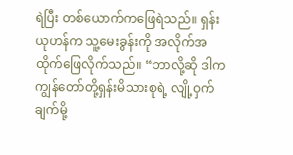ရဲပြီး တစ်ယောက်ကဖြေရဲသည်။ ရှန်းယုဟန်က သူ့မေးခွန်းကို အလိုက်အထိုက်ဖြေလိုက်သည်။ “ဘာလို့ဆို ဒါက ကျွန်တော်တို့ရှန်းမိသားစုရဲ့ လျို့ဝှက်ချက်မို့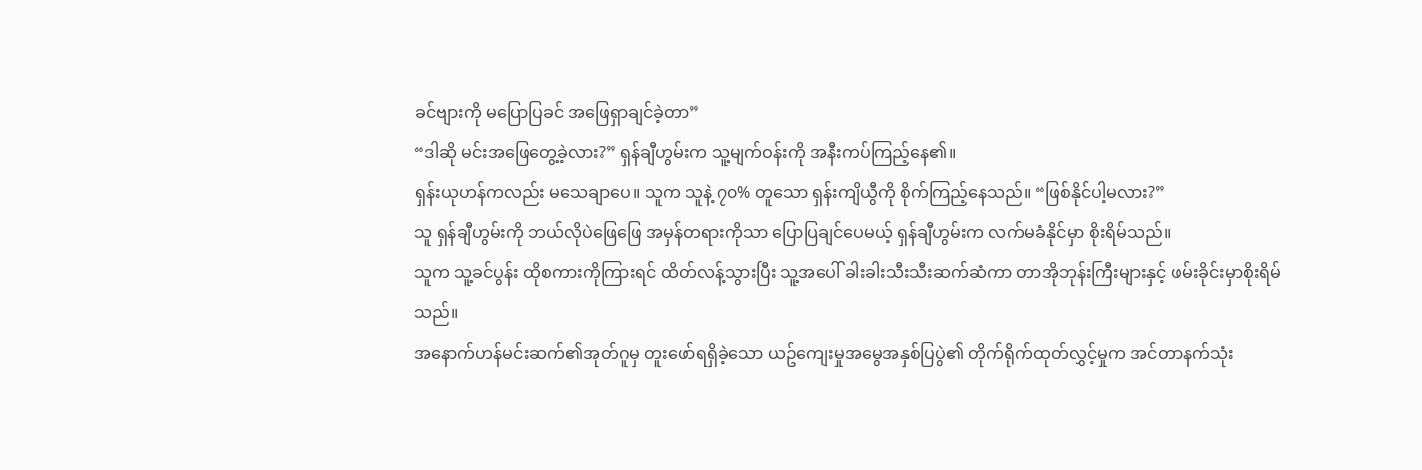ခင်ဗျားကို မပြောပြခင် အဖြေရှာချင်ခဲ့တာ”
“ဒါဆို မင်းအဖြေတွေ့ခဲ့လား?” ရှန်ချီဟွမ်းက သူ့မျက်ဝန်းကို အနီးကပ်ကြည့်နေ၏။
ရှန်းယုဟန်ကလည်း မသေချာပေ။ သူက သူနဲ့ ၇၀% တူသော ရှန်းကျိယွီကို စိုက်ကြည့်နေသည်။ “ဖြစ်နိုင်ပါ့မလား?”
သူ ရှန်ချီဟွမ်းကို ဘယ်လိုပဲဖြေဖြေ အမှန်တရားကိုသာ ပြောပြချင်ပေမယ့် ရှန်ချီဟွမ်းက လက်မခံနိုင်မှာ စိုးရိမ်သည်။
သူက သူ့ခင်ပွန်း ထိုစကားကိုကြားရင် ထိတ်လန့်သွားပြီး သူ့အပေါ် ခါးခါးသီးသီးဆက်ဆံကာ တာအိုဘုန်းကြီးများနှင့် ဖမ်းခိုင်းမှာစိုးရိမ်သည်။
အနောက်ဟန်မင်းဆက်၏အုတ်ဂူမှ တူးဖော်ရရှိခဲ့သော ယဥ်ကျေးမှုအမွေအနှစ်ပြပွဲ၏ တိုက်ရိုက်ထုတ်လွှင့်မှုက အင်တာနက်သုံး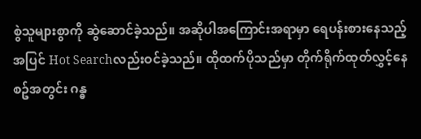စွဲသူများစွာကို ဆွဲဆောင်ခဲ့သည်။ အဆိုပါအကြောင်းအရာမှာ ရေပန်းစားနေသည့်အပြင် Hot Searchလည်းဝင်ခဲ့သည်။ ထိုထက်ပိုသည်မှာ တိုက်ရိုက်ထုတ်လွှင့်နေစဥ်အတွင်း ဂန္ဓ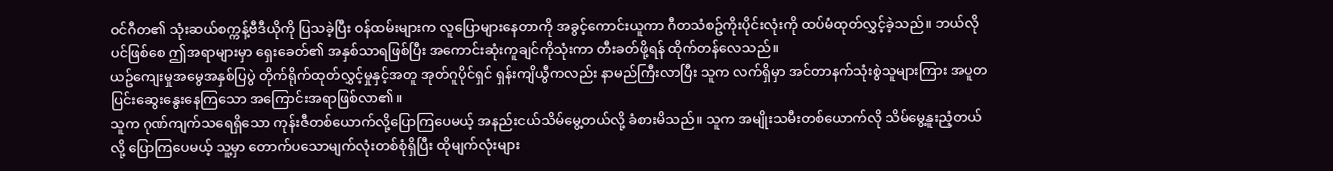ဝင်ဂီတ၏ သုံးဆယ်စက္ကန့်ဗီဒီယိုကို ပြသခဲ့ပြီး ဝန်ထမ်းများက လူပြောများနေတာကို အခွင့်ကောင်းယူကာ ဂီတသံစဥ်ကိုးပိုင်းလုံးကို ထပ်မံထုတ်လွှင့်ခဲ့သည်။ ဘယ်လိုပင်ဖြစ်စေ ဤအရာများမှာ ရှေးခေတ်၏ အနှစ်သာရဖြစ်ပြီး အကောင်းဆုံးကူချင်ကိုသုံးကာ တီးခတ်ဖို့ရန် ထိုက်တန်လေသည်။
ယဥ်ကျေးမှုအမွေအနှစ်ပြပွဲ တိုက်ရိုက်ထုတ်လွှင့်မှုနှင့်အတူ အုတ်ဂူပိုင်ရှင် ရှန်းကျိယွီကလည်း နာမည်ကြီးလာပြီး သူက လက်ရှိမှာ အင်တာနက်သုံးစွဲသူများကြား အပူတပြင်းဆွေးနွေးနေကြသော အကြောင်းအရာဖြစ်လာ၏။
သူက ဂုဏ်ကျက်သရေရှိသော ကုန်းဇီတစ်ယောက်လို့ပြောကြပေမယ့် အနည်းငယ်သိမ်မွေ့တယ်လို့ ခံစားမိသည်။ သူက အမျိုးသမီးတစ်ယောက်လို သိမ်မွေ့နူးညံ့တယ်လို့ ပြောကြပေမယ့် သူ့မှာ တောက်ပသောမျက်လုံးတစ်စုံရှိပြီး ထိုမျက်လုံးများ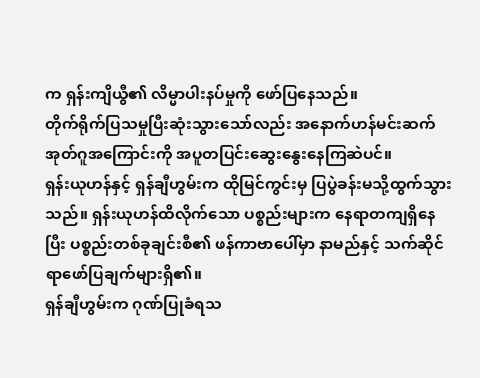က ရှန်းကျိယွီ၏ လိမ္မာပါးနပ်မှုကို ဖော်ပြနေသည်။
တိုက်ရိုက်ပြသမှုပြီးဆုံးသွားသော်လည်း အနောက်ဟန်မင်းဆက်အုတ်ဂူအကြောင်းကို အပူတပြင်းဆွေးနွေးနေကြဆဲပင်။
ရှန်းယုဟန်နှင့် ရှန်ချီဟွမ်းက ထိုမြင်ကွင်းမှ ပြပွဲခန်းမသို့ထွက်သွားသည်။ ရှန်းယုဟန်ထိလိုက်သော ပစ္စည်းများက နေရာတကျရှိနေပြီး ပစ္စည်းတစ်ခုချင်းစီ၏ ဖန်ကာဗာပေါ်မှာ နာမည်နှင့် သက်ဆိုင်ရာဖော်ပြချက်များရှိ၏။
ရှန်ချီဟွမ်းက ဂုဏ်ပြုခံရသ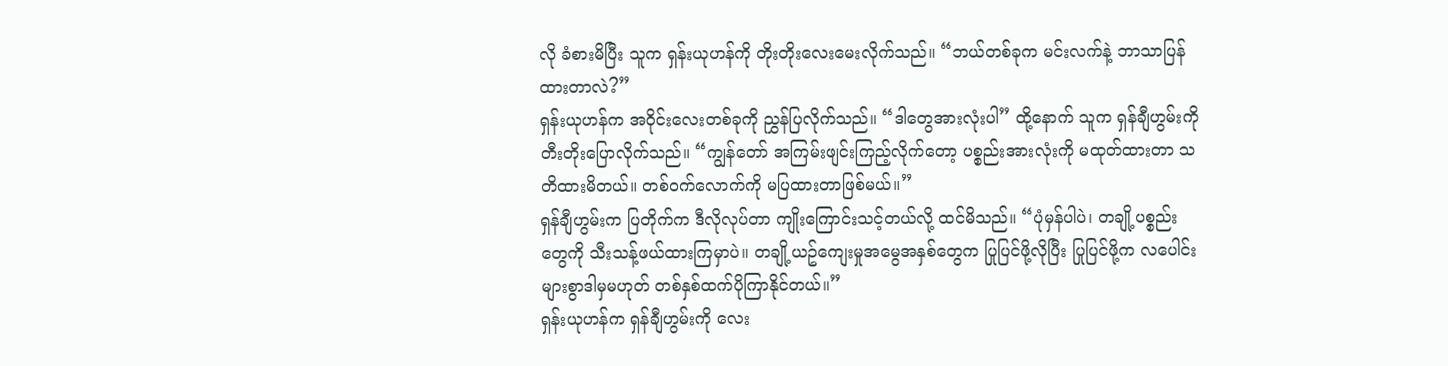လို ခံစားမိပြီး သူက ရှန်းယုဟန်ကို တိုးတိုးလေးမေးလိုက်သည်။ “ဘယ်တစ်ခုက မင်းလက်နဲ့ ဘာသာပြန်ထားတာလဲ?”
ရှန်းယုဟန်က အဝိုင်းလေးတစ်ခုကို ညွှန်ပြလိုက်သည်။ “ဒါတွေအားလုံးပါ” ထို့နောက် သူက ရှန်ချီဟွမ်းကို တီးတိုးပြောလိုက်သည်။ “ကျွန်တော် အကြမ်းဖျင်းကြည့်လိုက်တော့ ပစ္စည်းအားလုံးကို မထုတ်ထားတာ သတိထားမိတယ်။ တစ်ဝက်လောက်ကို မပြထားတာဖြစ်မယ်။”
ရှန်ချီဟွမ်းက ပြတိုက်က ဒီလိုလုပ်တာ ကျိုးကြောင်းသင့်တယ်လို့ ထင်မိသည်။ “ပုံမှန်ပါပဲ၊ တချို့ပစ္စည်းတွေကို သီးသန့်ဖယ်ထားကြမှာပဲ။ တချို့ယဥ်ကျေးမှုအမွေအနှစ်တွေက ပြုပြင်ဖို့လိုပြီး ပြုပြင်ဖို့က လပေါင်းများစွာဒါမှမဟုတ် တစ်နှစ်ထက်ပိုကြာနိုင်တယ်။”
ရှန်းယုဟန်က ရှန်ချီဟွမ်းကို လေး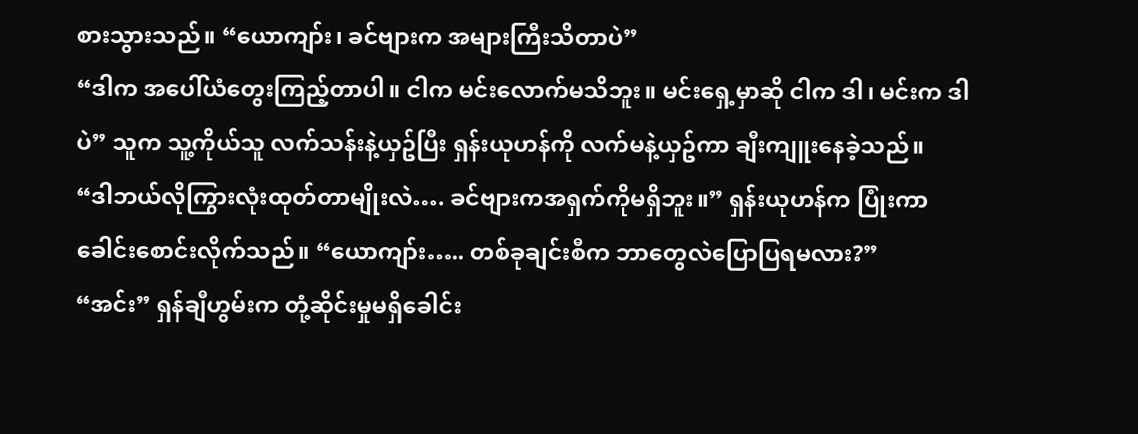စားသွားသည်။ “ယောကျာ်း၊ ခင်ဗျားက အများကြီးသိတာပဲ”
“ဒါက အပေါ်ယံတွေးကြည့်တာပါ။ ငါက မင်းလောက်မသိဘူး။ မင်းရှေ့မှာဆို ငါက ဒါ၊ မင်းက ဒါပဲ” သူက သူ့ကိုယ်သူ လက်သန်းနဲ့ယှဥ်ပြီး ရှန်းယုဟန်ကို လက်မနဲ့ယှဥ်ကာ ချီးကျူးနေခဲ့သည်။
“ဒါဘယ်လိုကြွားလုံးထုတ်တာမျိုးလဲ…. ခင်ဗျားကအရှက်ကိုမရှိဘူး။” ရှန်းယုဟန်က ပြုံးကာ ခေါင်းစောင်းလိုက်သည်။ “ယောကျာ်း….. တစ်ခုချင်းစီက ဘာတွေလဲပြောပြရမလား?”
“အင်း” ရှန်ချီဟွမ်းက တုံ့ဆိုင်းမှုမရှိခေါင်း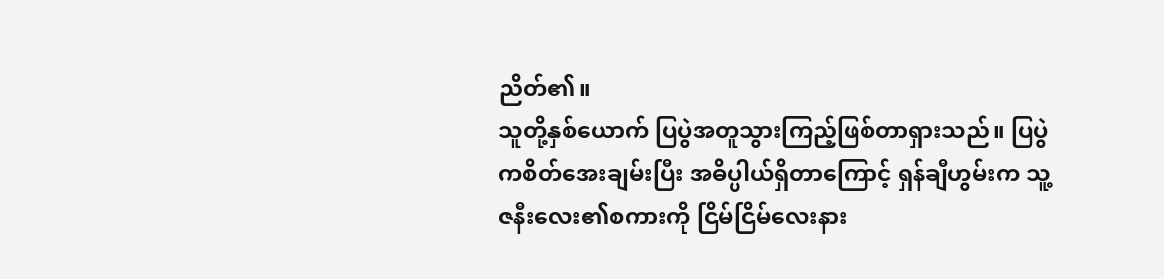ညိတ်၏။
သူတို့နှစ်ယောက် ပြပွဲအတူသွားကြည့်ဖြစ်တာရှားသည်။ ပြပွဲကစိတ်အေးချမ်းပြီး အဓိပ္ပါယ်ရှိတာကြောင့် ရှန်ချီဟွမ်းက သူ့ဇနီးလေး၏စကားကို ငြိမ်ငြိမ်လေးနား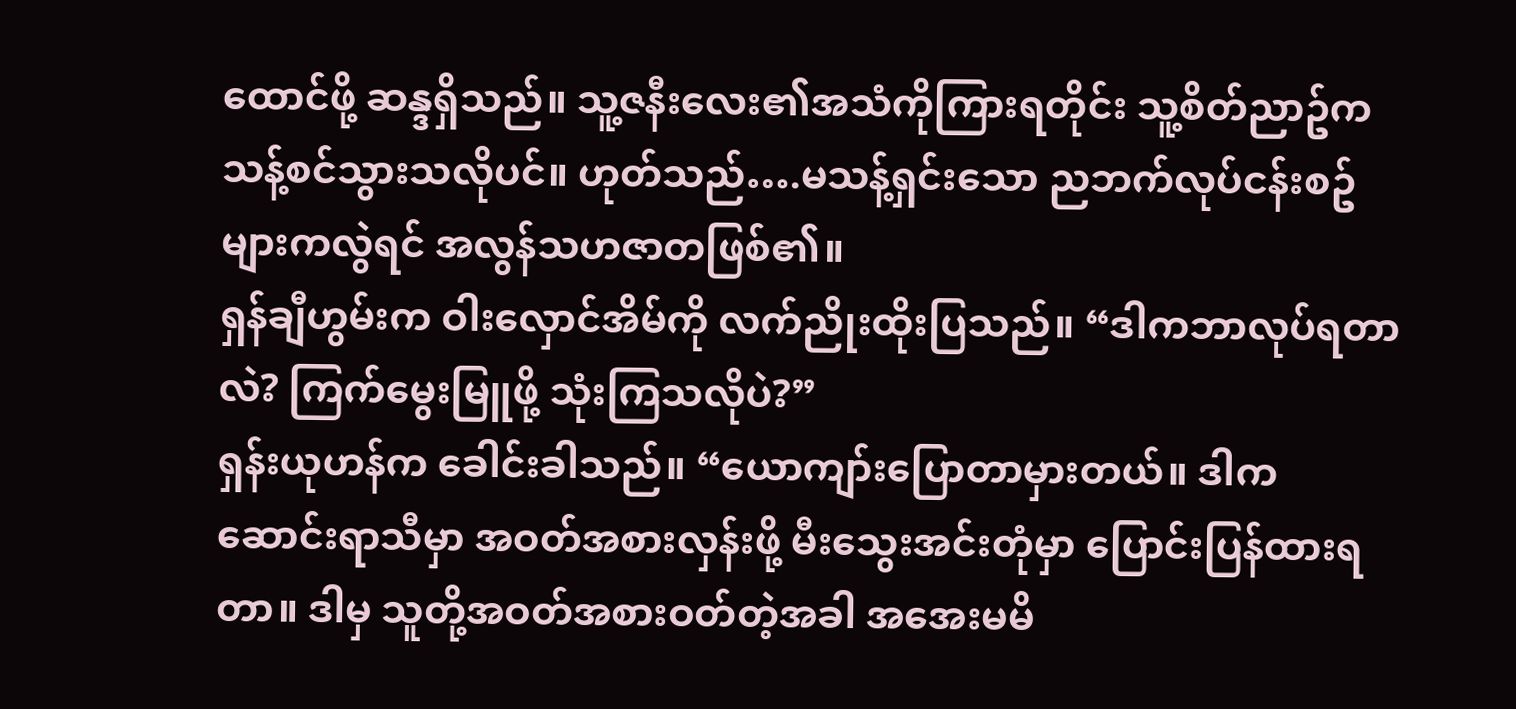ထောင်ဖို့ ဆန္ဒရှိသည်။ သူ့ဇနီးလေး၏အသံကိုကြားရတိုင်း သူ့စိတ်ညာဥ်က သန့်စင်သွားသလိုပင်။ ဟုတ်သည်….မသန့်ရှင်းသော ညဘက်လုပ်ငန်းစဥ်များကလွဲရင် အလွန်သဟဇာတဖြစ်၏။
ရှန်ချီဟွမ်းက ဝါးလှောင်အိမ်ကို လက်ညိုးထိုးပြသည်။ “ဒါကဘာလုပ်ရတာလဲ? ကြက်မွေးမြူဖို့ သုံးကြသလိုပဲ?”
ရှန်းယုဟန်က ခေါင်းခါသည်။ “ယောကျာ်းပြောတာမှားတယ်။ ဒါက ဆောင်းရာသီမှာ အဝတ်အစားလှန်းဖို့ မီးသွေးအင်းတုံမှာ ပြောင်းပြန်ထားရတာ။ ဒါမှ သူတို့အဝတ်အစားဝတ်တဲ့အခါ အအေးမမိ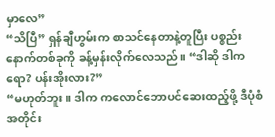မှာလေ”
“သိပြီ” ရှန်ချီဟွမ်းက စာသင်နေတာနဲ့တူပြီး ပစ္စည်းနောက်တစ်ခုကို ခန့်မှန်းလိုက်လေသည်။ “ဒါဆို ဒါကရော? ပန်းအိုးလား?”
“မဟုတ်ဘူး။ ဒါက ကလောင်ဘောပင်ဆေးထည့်ဖို့ ဒီပုံစံအတိုင်း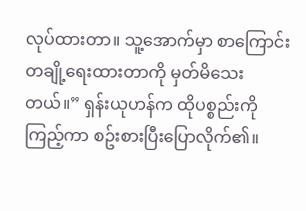လုပ်ထားတာ။ သူ့အောက်မှာ စာကြောင်းတချို့ရေးထားတာကို မှတ်မိသေးတယ်။” ရှန်းယုဟန်က ထိုပစ္စည်းကိုကြည့်ကာ စဥ်းစားပြီးပြောလိုက်၏။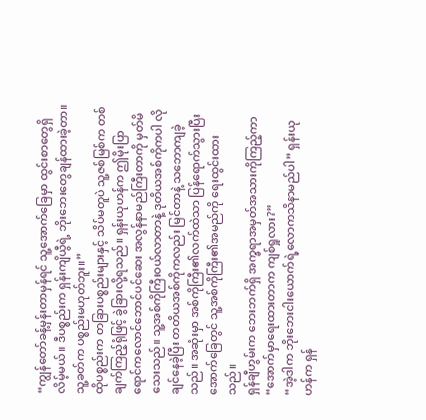“ကျွန်တော်ခန့်မှန်းတာမှန်ရင် သူ့အောက်ခြေမှာ ထွင်းစာတွေရှိလိမ့်မယ်။ ဒီပစ္စည်းက ရှန်းကျိယွီရဲ့ ဘိုးဘေးတွေချန်ထားခဲ့တာ။ သူ့ခတ်က ပစ္စည်းမဟုတ်ဘူး။”
ထိုပစ္စည်းက တခြားပစ္စည်းများနှင့် သိပ်မတူပဲ သူ့ဇစ်မြစ်က တစ်ချက်ကြည့်ရုံဖြင့် ခွဲခြားလို့ရသည်။ ရှန်းယုဟန်က ဤမိုးပြာရောင်ကလောင်ဘောင်ပင်ဆေး အလွန်နာမည်ကြီးတာကို မှတ်မိသေးသည်။ သူ့အစ်ကိုကြီးဝယ်လာတာနဲ့ ဒုတိယအစ်ကိုကပါ လိုချင်နေခဲ့ပြီး တတိယအစ်ကိုကလည်း မြင်တာနဲ့ သဘောကျခဲ့သည်။ အဆုံးမှာ အစ်ကိုကြီး၏လက်ထဲသာ ပြန်ရောက်သွားပြီး အောက်ခြေတွင် သူ့အစ်ကိုကြီး၏အမည်ကို ရေးထွင်းထားသည်။
ရှန်ချီဟွမ်းက ဘေးဘက်ရှိ အက္ခရာအမှတ်အသားကိုကြည့်ကာ “အောက်မှာရေးထားတာက ကျစ်ရှုလား?”
“အဲ့ဒါက ဘိုးဘေးငါးယောက်ရဲ့လောကသိနာမည်ပါ” ရှန်းယုဟန်က ရှန်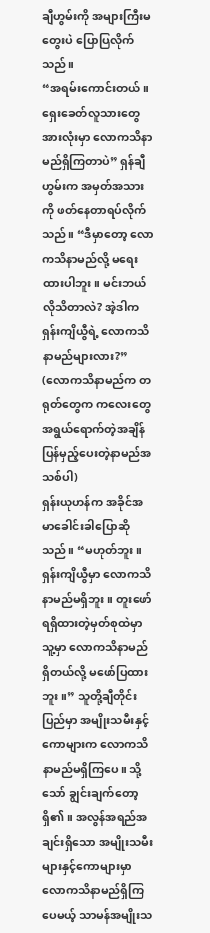ချီဟွမ်းကို အများကြီးမတွေးပဲ ပြောပြလိုက်သည်။
“အရမ်းကောင်းတယ်။ ရှေးခေတ်လူသားတွေအားလုံးမှာ လောကသိနာမည်ရှိကြတာပဲ” ရှန်ချီဟွမ်းက အမှတ်အသားကို ဖတ်နေတာရပ်လိုက်သည်။ “ဒီမှာတော့ လောကသိနာမည်လို့ မရေးထားပါဘူး။ မင်းဘယ်လိုသိတာလဲ? အဲ့ဒါက ရှန်းကျိယွီရဲ့ လောကသိနာမည်များလား?”
(လောကသိနာမည်က တရုတ်တွေက ကလေးတွေအရွယ်ရောက်တဲ့အချိန် ပြန်မှည့်ပေးတဲ့နာမည်အသစ်ပါ)
ရှန်းယုဟန်က အခိုင်အမာခေါင်းခါပြောဆိုသည်။ “မဟုတ်ဘူး။ ရှန်းကျိယွီမှာ လောကသိနာမည်မရှိဘူး။ တူးဖော်ရရှိထားတဲ့မှတ်စုထဲမှာ သူ့မှာ လောကသိနာမည်ရှိတယ်လို့ မဖော်ပြထားဘူး။” သူတို့ချီတိုင်းပြည်မှာ အမျိုးသမီးနှင့်ကောများက လောကသိနာမည်မရှိကြပေ။ သို့သော် ချွင်းချက်တော့ရှိ၏။ အလွန်အရည်အချင်းရှိသော အမျိုးသမီးများနှင့်ကောများမှာ လောကသိနာမည်ရှိကြပေမယ့် သာမန်အမျိုးသ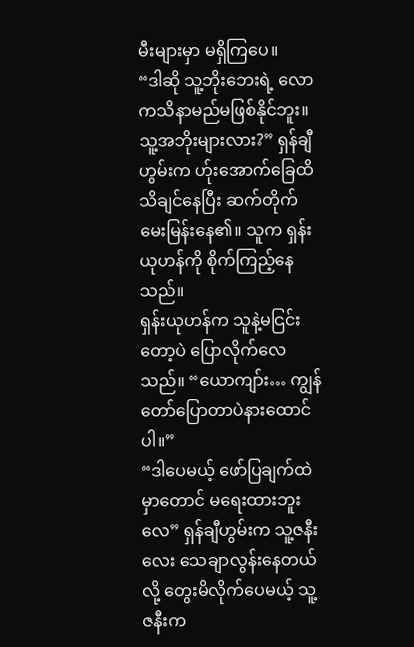မီးများမှာ မရှိကြပေ။
“ဒါဆို သူ့ဘိုးဘေးရဲ့ လောကသိနာမည်မဖြစ်နိုင်ဘူး။ သူ့အဘိုးများလား?” ရှန်ချီဟွမ်းက ဟ်ုးအောက်ခြေထိသိချင်နေပြီး ဆက်တိုက်မေးမြန်းနေ၏။ သူက ရှန်းယုဟန်ကို စိုက်ကြည့်နေသည်။
ရှန်းယုဟန်က သူနဲ့မငြင်းတော့ပဲ ပြောလိုက်လေသည်။ “ယောကျာ်း… ကျွန်တော်ပြောတာပဲနားထောင်ပါ။”
“ဒါပေမယ့် ဖော်ပြချက်ထဲမှာတောင် မရေးထားဘူးလေ” ရှန်ချီဟွမ်းက သူ့ဇနီးလေး သေချာလွန်းနေတယ်လို့ တွေးမိလိုက်ပေမယ့် သူ့ဇနီးက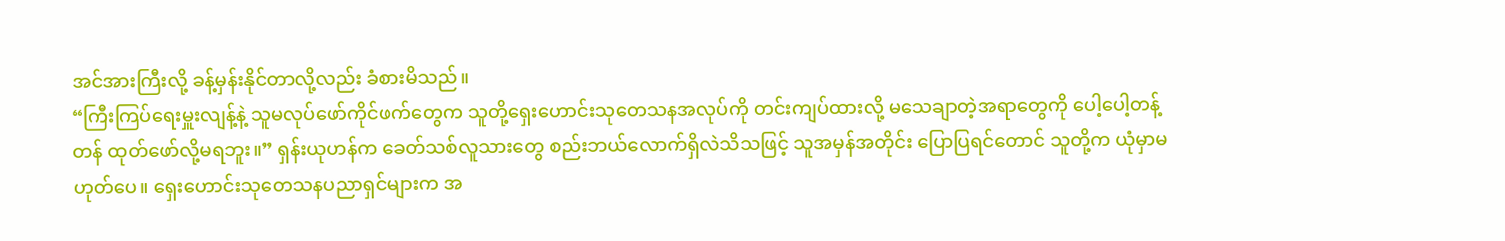အင်အားကြီးလို့ ခန့်မှန်းနိုင်တာလို့လည်း ခံစားမိသည်။
“ကြီးကြပ်ရေးမှူးလျန့်နဲ့ သူမလုပ်ဖော်ကိုင်ဖက်တွေက သူတို့ရှေးဟောင်းသုတေသနအလုပ်ကို တင်းကျပ်ထားလို့ မသေချာတဲ့အရာတွေကို ပေါ့ပေါ့တန့်တန် ထုတ်ဖော်လို့မရဘူး။” ရှန်းယုဟန်က ခေတ်သစ်လူသားတွေ စည်းဘယ်လောက်ရှိလဲသိသဖြင့် သူအမှန်အတိုင်း ပြောပြရင်တောင် သူတို့က ယုံမှာမဟုတ်ပေ။ ရှေးဟောင်းသုတေသနပညာရှင်များက အ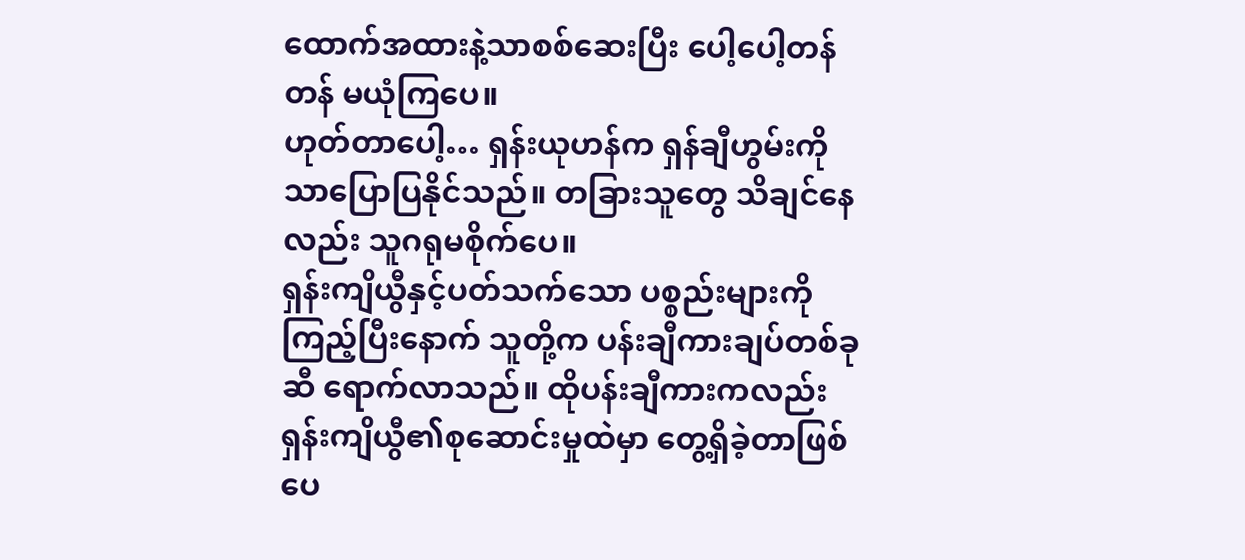ထောက်အထားနဲ့သာစစ်ဆေးပြီး ပေါ့ပေါ့တန်တန် မယုံကြပေ။
ဟုတ်တာပေါ့… ရှန်းယုဟန်က ရှန်ချီဟွမ်းကိုသာပြောပြနိုင်သည်။ တခြားသူတွေ သိချင်နေလည်း သူဂရုမစိုက်ပေ။
ရှန်းကျိယွီနှင့်ပတ်သက်သော ပစ္စည်းများကိုကြည့်ပြီးနောက် သူတို့က ပန်းချီကားချပ်တစ်ခုဆီ ရောက်လာသည်။ ထိုပန်းချီကားကလည်း ရှန်းကျိယွီ၏စုဆောင်းမှုထဲမှာ တွေ့ရှိခဲ့တာဖြစ်ပေ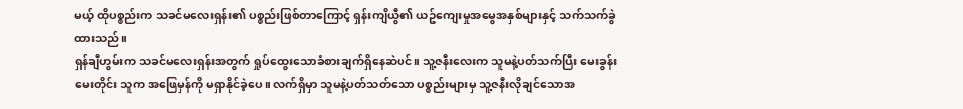မယ့် ထိုပစ္စည်းက သခင်မလေးရှန်း၏ ပစ္စည်းဖြစ်တာကြောင့် ရှန်းကျိယွီ၏ ယဥ်ကျေးမှုအမွေအနှစ်များနှင့် သက်သက်ခွဲထားသည်။
ရှန်ချီဟွမ်းက သခင်မလေးရှန်းအတွက် ရှုပ်ထွေးသောခံစားချက်ရှိနေဆဲပင်။ သူ့ဇနီးလေးက သူမနဲ့ပတ်သက်ပြီး မေးခွန်းမေးတိုင်း သူက အဖြေမှန်ကို မရှာနိုင်ခဲ့ပေ။ လက်ရှိမှာ သူမနဲ့ပတ်သတ်သော ပစ္စည်းများမှ သူ့ဇနီးလိုချင်သောအ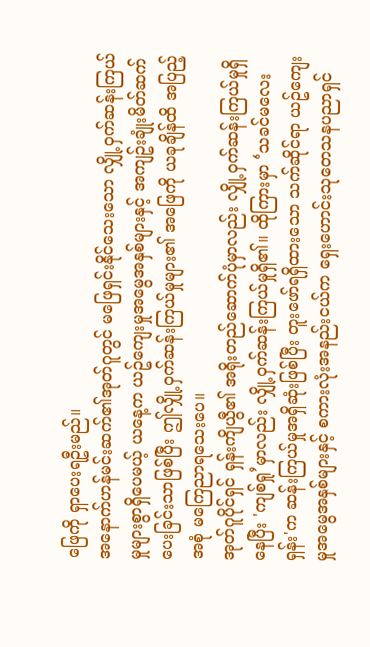ဖြေကို ရှာပေးရဦးမည်။
အနောက်ဟန်မင်းဆက်၏အုတ်ဂူတွင် မဖြေရှင်းနိုင်သေးသော လျှို့ဝှက်ဆန်းကြယ်မှုများစွာရှိပေမယ့် ယနေ့က ယဥ်ကျေးမှုအမွေအနှစ်များနှင့် အကျဥ်းချုံးမိတ်ဆက်ပေးခြင်းသာဖြစ်ပြီး ဤလျှို့ဝှက်ဆန်းကြယ်မှုများ၏ အဖြေကို ယခုချိန်ထိ အပြည့်အစုံ မကြေညာရသေးပေ။
အုတ်ဂူပိုင်ရှင် ရှန်းကျိယွီ၏ အရိုးတည်ဆောက်ပုံမှာလည်း လျှို့ဝှက်ဆန်းကြယ်မှုရှိနေပြီး 'ကျစ်ရှု’မှာလည်း လျှို့ဝှက်ဆန်းကြယ်မှုရှိ၏။ ထိုကြားမှာ ‘သခင်မလေးရှန်း'က ဆန်းကြယ်မှုအရှိဆုံးဖြစ်ပြီး တူးဖော်ရရှိထားသော သက်ဆိုင်ရာ ယဥ်ကျေးမှုအမွေအနှစ်များနှင့် စကားလုံးအနည်းငယ်က ရှေးဟောင်းသုတေသနပညာရှင်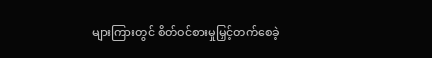များကြားတွင် စိတ်ဝင်စားမှုမြှင့်တက်စေခဲ့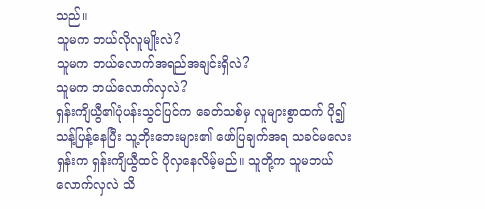သည်။
သူမက ဘယ်လိုလူမျိုးလဲ?
သူမက ဘယ်လောက်အရည်အချင်းရှိလဲ?
သူမက ဘယ်လောက်လှလဲ?
ရှန်းကျိယွီ၏ပုံပန်းသွင်ပြင်က ခေတ်သစ်မှ လူများစွာထက် ပို၍ သန့်ပြန့်နေပြီး သူ့ဘိုးဘေးများ၏ ဖော်ပြချက်အရ သခင်မလေးရှန်းက ရှန်းကျိယွီထင် ပိုလှနေလိမ့်မည်။ သူတို့က သူမဘယ်လောက်လှလဲ သိ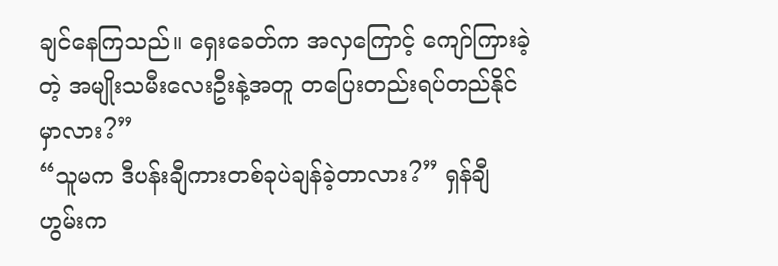ချင်နေကြသည်။ ရှေးခေတ်က အလှကြောင့် ကျော်ကြားခဲ့တဲ့ အမျိုးသမီးလေးဦးနဲ့အတူ တပြေးတည်းရပ်တည်နိုင်မှာလား?”
“သူမက ဒီပန်းချီကားတစ်ခုပဲချန်ခဲ့တာလား?” ရှန်ချီဟွမ်းက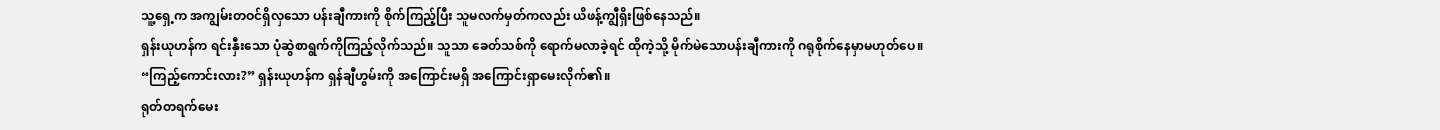သူ့ရှေ့က အကျွမ်းတဝင်ရှိလှသော ပန်းချီကားကို စိုက်ကြည့်ပြီး သူမလက်မှတ်ကလည်း ယိဖန့်ကျွီရှိးဖြစ်နေသည်။
ရှန်းယုဟန်က ရင်းနှီးသော ပုံဆွဲစာရွက်ကိုကြည့်လိုက်သည်။ သူသာ ခေတ်သစ်ကို ရောက်မလာခဲ့ရင် ထိုကဲ့သို့ မိုက်မဲသောပန်းချီကားကို ဂရုစိုက်နေမှာမဟုတ်ပေ။
“ကြည့်ကောင်းလား?” ရှန်းယုဟန်က ရှန်ချီဟွမ်းကို အကြောင်းမရှိ အကြောင်းရှာမေးလိုက်၏။
ရုတ်တရက်မေး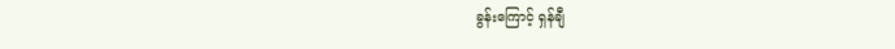ခွန်းကြောင့် ရှန်ချီ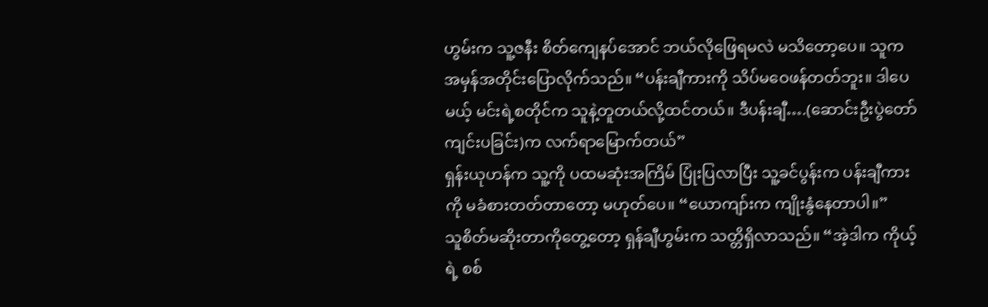ဟွမ်းက သူ့ဇနီး စိတ်ကျေနပ်အောင် ဘယ်လိုဖြေရမလဲ မသိတော့ပေ။ သူက အမှန်အတိုင်းပြောလိုက်သည်။ “ပန်းချီကားကို သိပ်မဝေဖန်တတ်ဘူး။ ဒါပေမယ့် မင်းရဲ့စတိုင်က သူနဲ့တူတယ်လို့ထင်တယ်။ ဒီပန်းချီ….(ဆောင်းဦးပွဲတော်ကျင်းပခြင်း)က လက်ရာမြောက်တယ်”
ရှန်းယုဟန်က သူ့ကို ပထမဆုံးအကြိမ် ပြုံးပြလာပြီး သူ့ခင်ပွန်းက ပန်းချီကားကို မခံစားတတ်တာတော့ မဟုတ်ပေ။ “ယောကျာ်းက ကျိုးနွံနေတာပါ။”
သူစိတ်မဆိုးတာကိုတွေ့တော့ ရှန်ချီဟွမ်းက သတ္တိရှိလာသည်။ “အဲ့ဒါက ကိုယ့်ရဲ့ စစ်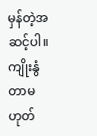မှန်တဲ့အဆင့်ပါ။ ကျိုးနွံတာမဟုတ်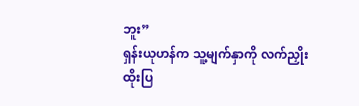ဘူး”
ရှန်းယုဟန်က သူ့မျက်နှာကို လက်ညှိုးထိုးပြ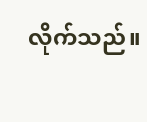လိုက်သည်။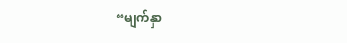“မျက်နှာ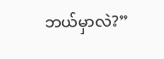ဘယ်မှာလဲ?”